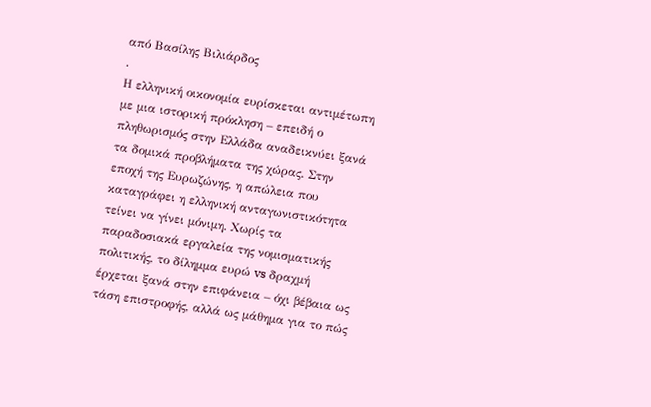από Βασίλης Βιλιάρδος
.
Η ελληνική οικονομία ευρίσκεται αντιμέτωπη με μια ιστορική πρόκληση – επειδή ο πληθωρισμός στην Ελλάδα αναδεικνύει ξανά τα δομικά προβλήματα της χώρας. Στην εποχή της Ευρωζώνης, η απώλεια που καταγράφει η ελληνική ανταγωνιστικότητα τείνει να γίνει μόνιμη. Χωρίς τα παραδοσιακά εργαλεία της νομισματικής πολιτικής, το δίλημμα ευρώ vs δραχμή έρχεται ξανά στην επιφάνεια – όχι βέβαια ως τάση επιστροφής, αλλά ως μάθημα για το πώς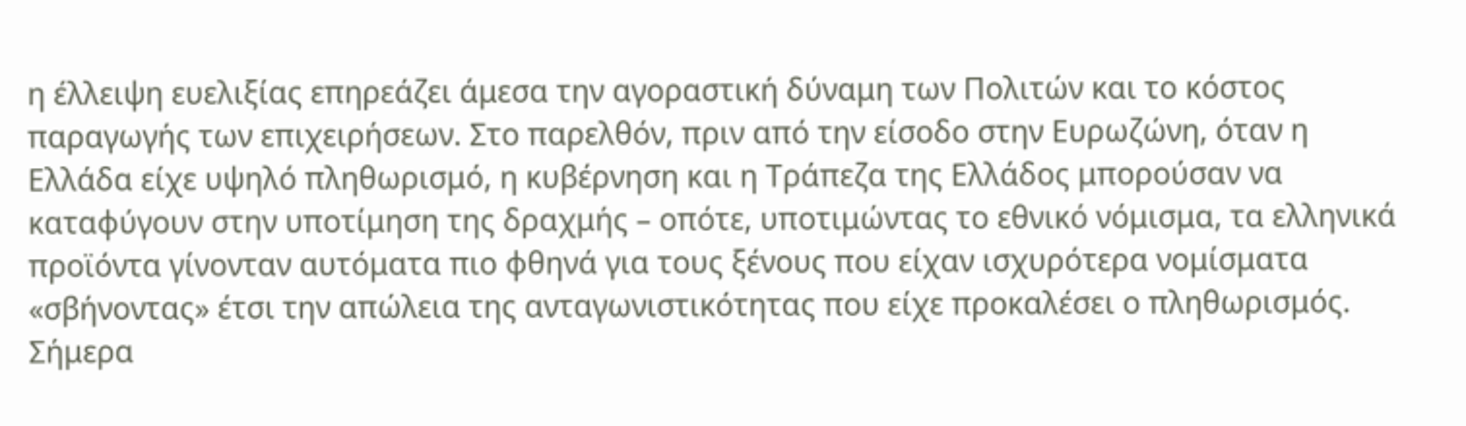η έλλειψη ευελιξίας επηρεάζει άμεσα την αγοραστική δύναμη των Πολιτών και το κόστος παραγωγής των επιχειρήσεων. Στο παρελθόν, πριν από την είσοδο στην Ευρωζώνη, όταν η Ελλάδα είχε υψηλό πληθωρισμό, η κυβέρνηση και η Τράπεζα της Ελλάδος μπορούσαν να καταφύγουν στην υποτίμηση της δραχμής – οπότε, υποτιμώντας το εθνικό νόμισμα, τα ελληνικά προϊόντα γίνονταν αυτόματα πιο φθηνά για τους ξένους που είχαν ισχυρότερα νομίσματα «σβήνοντας» έτσι την απώλεια της ανταγωνιστικότητας που είχε προκαλέσει ο πληθωρισμός. Σήμερα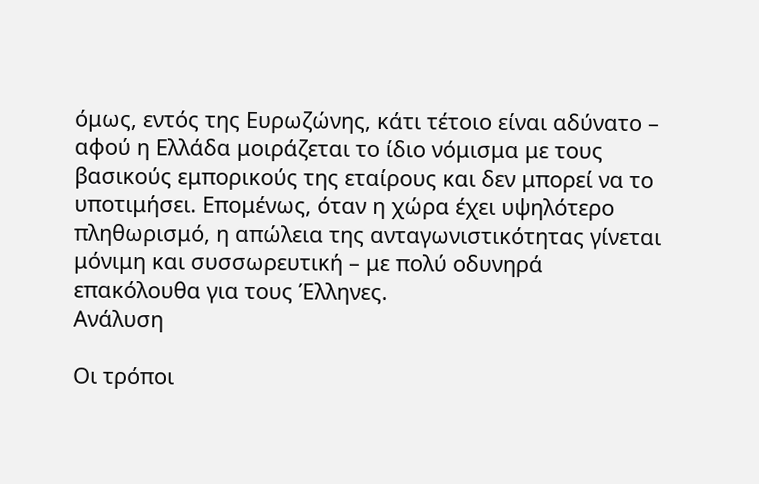όμως, εντός της Ευρωζώνης, κάτι τέτοιο είναι αδύνατο – αφού η Ελλάδα μοιράζεται το ίδιο νόμισμα με τους βασικούς εμπορικούς της εταίρους και δεν μπορεί να το υποτιμήσει. Επομένως, όταν η χώρα έχει υψηλότερο πληθωρισμό, η απώλεια της ανταγωνιστικότητας γίνεται μόνιμη και συσσωρευτική – με πολύ οδυνηρά επακόλουθα για τους Έλληνες.
Ανάλυση

Οι τρόποι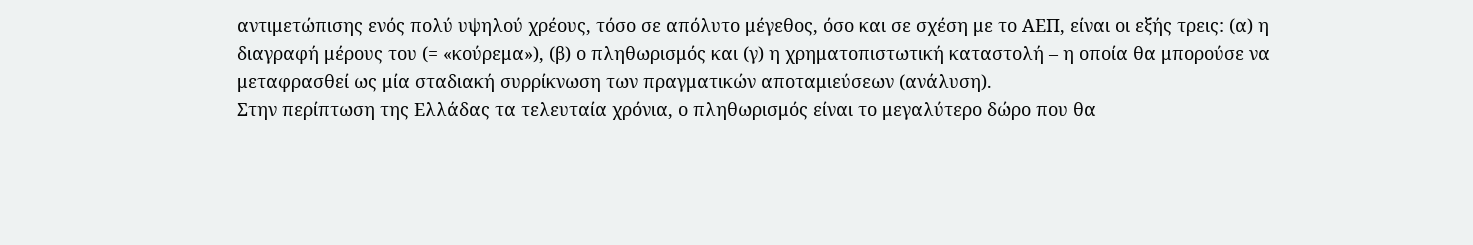αντιμετώπισης ενός πολύ υψηλού χρέους, τόσο σε απόλυτο μέγεθος, όσο και σε σχέση με το ΑΕΠ, είναι οι εξής τρεις: (α) η διαγραφή μέρους του (= «κούρεμα»), (β) ο πληθωρισμός και (γ) η χρηματοπιστωτική καταστολή – η οποία θα μπορούσε να μεταφρασθεί ως μία σταδιακή συρρίκνωση των πραγματικών αποταμιεύσεων (ανάλυση).
Στην περίπτωση της Ελλάδας τα τελευταία χρόνια, ο πληθωρισμός είναι το μεγαλύτερο δώρο που θα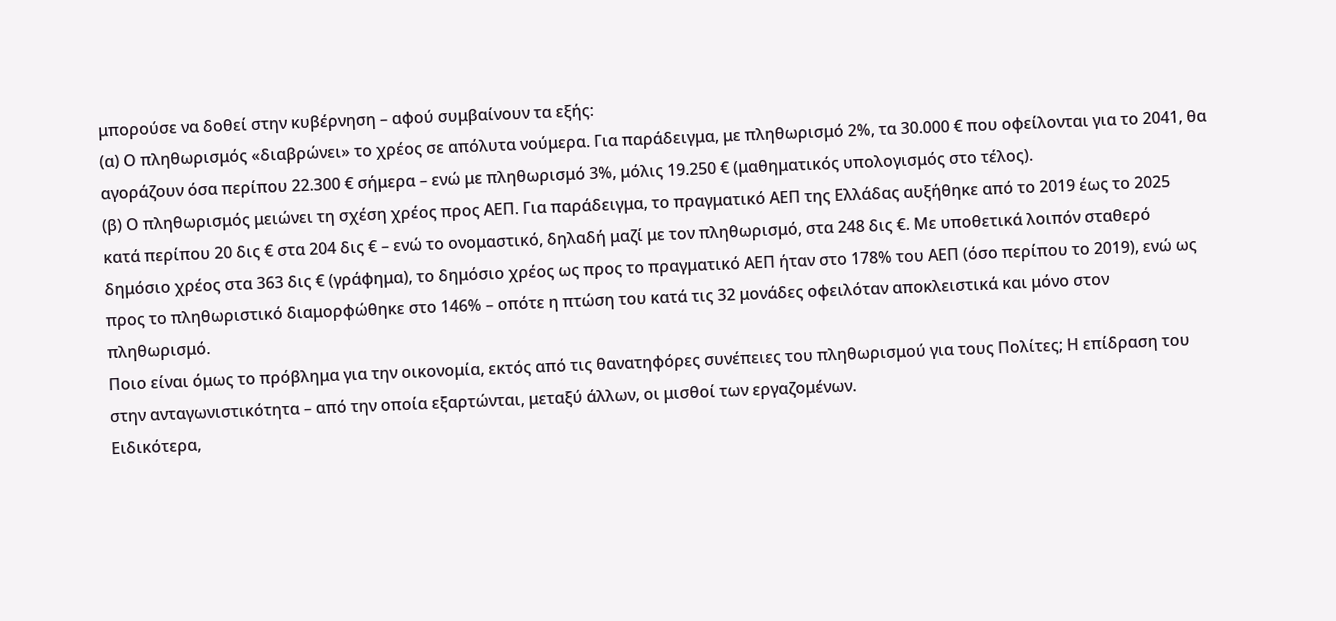μπορούσε να δοθεί στην κυβέρνηση – αφού συμβαίνουν τα εξής:
(α) Ο πληθωρισμός «διαβρώνει» το χρέος σε απόλυτα νούμερα. Για παράδειγμα, με πληθωρισμό 2%, τα 30.000 € που οφείλονται για το 2041, θα αγοράζουν όσα περίπου 22.300 € σήμερα – ενώ με πληθωρισμό 3%, μόλις 19.250 € (μαθηματικός υπολογισμός στο τέλος).
(β) Ο πληθωρισμός μειώνει τη σχέση χρέος προς ΑΕΠ. Για παράδειγμα, το πραγματικό ΑΕΠ της Ελλάδας αυξήθηκε από το 2019 έως το 2025 κατά περίπου 20 δις € στα 204 δις € – ενώ το ονομαστικό, δηλαδή μαζί με τον πληθωρισμό, στα 248 δις €. Με υποθετικά λοιπόν σταθερό δημόσιο χρέος στα 363 δις € (γράφημα), το δημόσιο χρέος ως προς το πραγματικό ΑΕΠ ήταν στο 178% του ΑΕΠ (όσο περίπου το 2019), ενώ ως προς το πληθωριστικό διαμορφώθηκε στο 146% – οπότε η πτώση του κατά τις 32 μονάδες οφειλόταν αποκλειστικά και μόνο στον πληθωρισμό.
Ποιο είναι όμως το πρόβλημα για την οικονομία, εκτός από τις θανατηφόρες συνέπειες του πληθωρισμού για τους Πολίτες; Η επίδραση του στην ανταγωνιστικότητα – από την οποία εξαρτώνται, μεταξύ άλλων, οι μισθοί των εργαζομένων.
Ειδικότερα,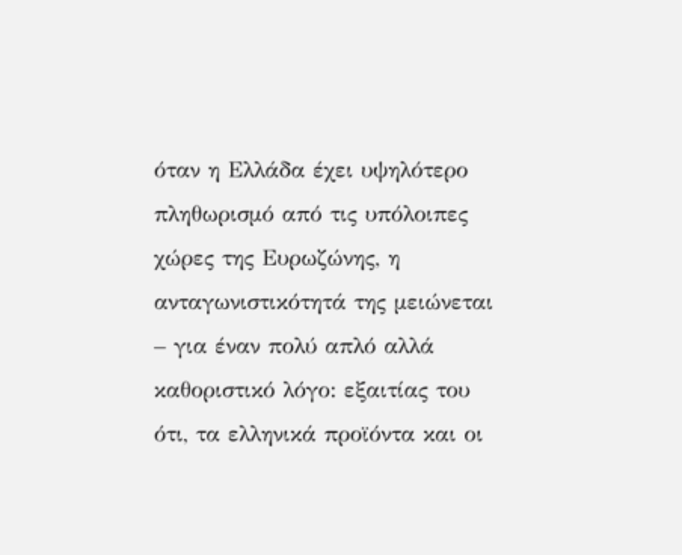όταν η Ελλάδα έχει υψηλότερο πληθωρισμό από τις υπόλοιπες χώρες της Ευρωζώνης, η ανταγωνιστικότητά της μειώνεται – για έναν πολύ απλό αλλά καθοριστικό λόγο: εξαιτίας του ότι, τα ελληνικά προϊόντα και οι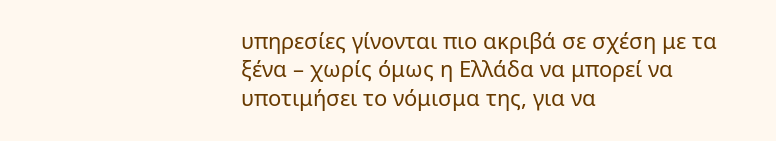υπηρεσίες γίνονται πιο ακριβά σε σχέση με τα ξένα – χωρίς όμως η Ελλάδα να μπορεί να υποτιμήσει το νόμισμα της, για να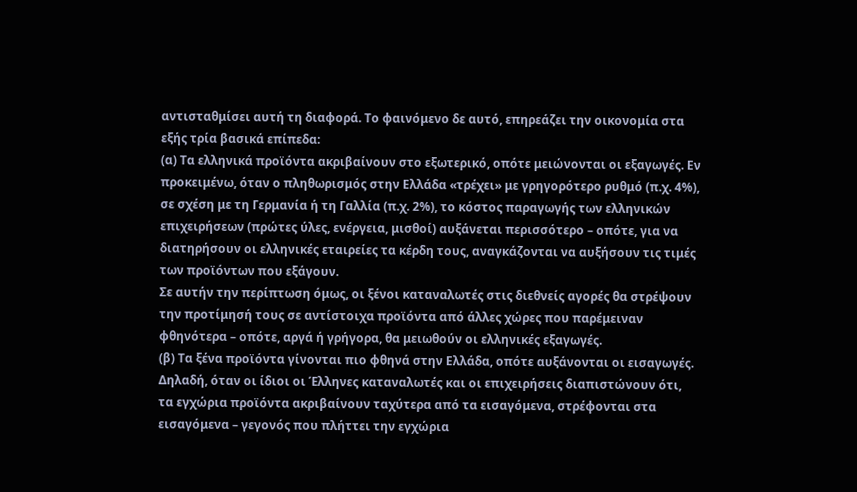αντισταθμίσει αυτή τη διαφορά. Το φαινόμενο δε αυτό, επηρεάζει την οικονομία στα εξής τρία βασικά επίπεδα:
(α) Τα ελληνικά προϊόντα ακριβαίνουν στο εξωτερικό, οπότε μειώνονται οι εξαγωγές. Εν προκειμένω, όταν ο πληθωρισμός στην Ελλάδα «τρέχει» με γρηγορότερο ρυθμό (π.χ. 4%), σε σχέση με τη Γερμανία ή τη Γαλλία (π.χ. 2%), το κόστος παραγωγής των ελληνικών επιχειρήσεων (πρώτες ύλες, ενέργεια, μισθοί) αυξάνεται περισσότερο – οπότε, για να διατηρήσουν οι ελληνικές εταιρείες τα κέρδη τους, αναγκάζονται να αυξήσουν τις τιμές των προϊόντων που εξάγουν.
Σε αυτήν την περίπτωση όμως, οι ξένοι καταναλωτές στις διεθνείς αγορές θα στρέψουν την προτίμησή τους σε αντίστοιχα προϊόντα από άλλες χώρες που παρέμειναν φθηνότερα – οπότε, αργά ή γρήγορα, θα μειωθούν οι ελληνικές εξαγωγές.
(β) Τα ξένα προϊόντα γίνονται πιο φθηνά στην Ελλάδα, οπότε αυξάνονται οι εισαγωγές. Δηλαδή, όταν οι ίδιοι οι Έλληνες καταναλωτές και οι επιχειρήσεις διαπιστώνουν ότι, τα εγχώρια προϊόντα ακριβαίνουν ταχύτερα από τα εισαγόμενα, στρέφονται στα εισαγόμενα – γεγονός που πλήττει την εγχώρια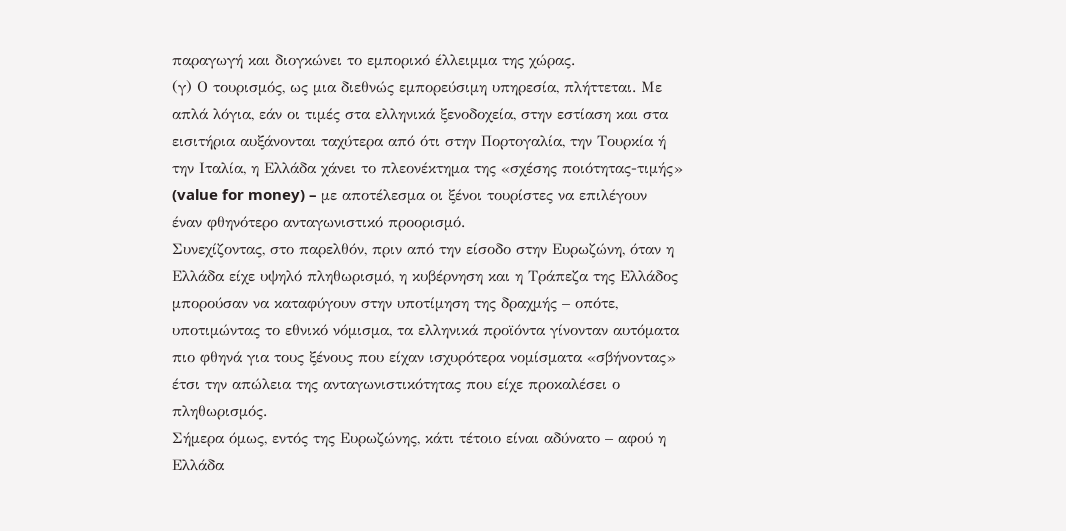παραγωγή και διογκώνει το εμπορικό έλλειμμα της χώρας.
(γ) Ο τουρισμός, ως μια διεθνώς εμπορεύσιμη υπηρεσία, πλήττεται. Με απλά λόγια, εάν οι τιμές στα ελληνικά ξενοδοχεία, στην εστίαση και στα εισιτήρια αυξάνονται ταχύτερα από ότι στην Πορτογαλία, την Τουρκία ή την Ιταλία, η Ελλάδα χάνει το πλεονέκτημα της «σχέσης ποιότητας-τιμής» (value for money) – με αποτέλεσμα οι ξένοι τουρίστες να επιλέγουν έναν φθηνότερο ανταγωνιστικό προορισμό.
Συνεχίζοντας, στο παρελθόν, πριν από την είσοδο στην Ευρωζώνη, όταν η Ελλάδα είχε υψηλό πληθωρισμό, η κυβέρνηση και η Τράπεζα της Ελλάδος μπορούσαν να καταφύγουν στην υποτίμηση της δραχμής – οπότε, υποτιμώντας το εθνικό νόμισμα, τα ελληνικά προϊόντα γίνονταν αυτόματα πιο φθηνά για τους ξένους που είχαν ισχυρότερα νομίσματα «σβήνοντας» έτσι την απώλεια της ανταγωνιστικότητας που είχε προκαλέσει ο πληθωρισμός.
Σήμερα όμως, εντός της Ευρωζώνης, κάτι τέτοιο είναι αδύνατο – αφού η Ελλάδα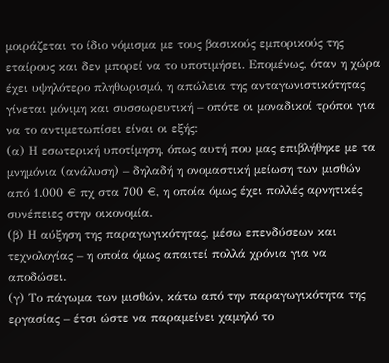μοιράζεται το ίδιο νόμισμα με τους βασικούς εμπορικούς της εταίρους και δεν μπορεί να το υποτιμήσει. Επομένως, όταν η χώρα έχει υψηλότερο πληθωρισμό, η απώλεια της ανταγωνιστικότητας γίνεται μόνιμη και συσσωρευτική – οπότε οι μοναδικοί τρόποι για να το αντιμετωπίσει είναι οι εξής:
(α) Η εσωτερική υποτίμηση, όπως αυτή που μας επιβλήθηκε με τα μνημόνια (ανάλυση) – δηλαδή η ονομαστική μείωση των μισθών από 1.000 € πχ στα 700 €, η οποία όμως έχει πολλές αρνητικές συνέπειες στην οικονομία.
(β) Η αύξηση της παραγωγικότητας, μέσω επενδύσεων και τεχνολογίας – η οποία όμως απαιτεί πολλά χρόνια για να αποδώσει.
(γ) Το πάγωμα των μισθών, κάτω από την παραγωγικότητα της εργασίας – έτσι ώστε να παραμείνει χαμηλό το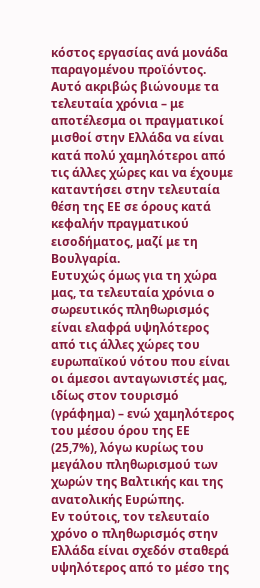κόστος εργασίας ανά μονάδα παραγομένου προϊόντος. Αυτό ακριβώς βιώνουμε τα τελευταία χρόνια – με αποτέλεσμα οι πραγματικοί μισθοί στην Ελλάδα να είναι κατά πολύ χαμηλότεροι από τις άλλες χώρες και να έχουμε καταντήσει στην τελευταία θέση της ΕΕ σε όρους κατά κεφαλήν πραγματικού εισοδήματος, μαζί με τη Βουλγαρία.
Ευτυχώς όμως για τη χώρα μας, τα τελευταία χρόνια ο σωρευτικός πληθωρισμός είναι ελαφρά υψηλότερος από τις άλλες χώρες του ευρωπαϊκού νότου που είναι οι άμεσοι ανταγωνιστές μας, ιδίως στον τουρισμό (γράφημα) – ενώ χαμηλότερος του μέσου όρου της ΕΕ (25,7%), λόγω κυρίως του μεγάλου πληθωρισμού των χωρών της Βαλτικής και της ανατολικής Ευρώπης.
Εν τούτοις, τον τελευταίο χρόνο ο πληθωρισμός στην Ελλάδα είναι σχεδόν σταθερά υψηλότερος από το μέσο της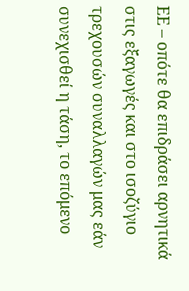ΕΕ – οπότε θα επιδράσει αρνητικά στις εξαγωγές και στο ισοζύγιο τρεχουσών συναλλαγών μας εάν συνεχισθεί η τάση, το επόμενο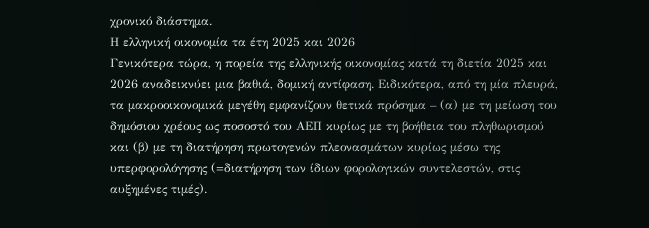χρονικό διάστημα.
Η ελληνική οικονομία τα έτη 2025 και 2026
Γενικότερα τώρα, η πορεία της ελληνικής οικονομίας κατά τη διετία 2025 και 2026 αναδεικνύει μια βαθιά, δομική αντίφαση. Ειδικότερα, από τη μία πλευρά, τα μακροοικονομικά μεγέθη εμφανίζουν θετικά πρόσημα – (α) με τη μείωση του δημόσιου χρέους ως ποσοστό του ΑΕΠ κυρίως με τη βοήθεια του πληθωρισμού και (β) με τη διατήρηση πρωτογενών πλεονασμάτων κυρίως μέσω της υπερφορολόγησης (=διατήρηση των ίδιων φορολογικών συντελεστών, στις αυξημένες τιμές).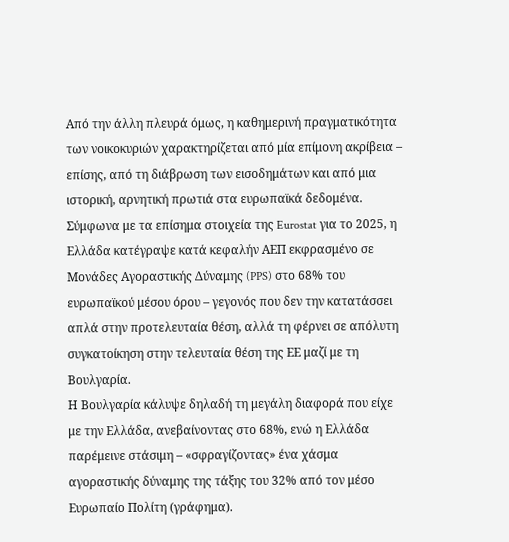Από την άλλη πλευρά όμως, η καθημερινή πραγματικότητα των νοικοκυριών χαρακτηρίζεται από μία επίμονη ακρίβεια – επίσης, από τη διάβρωση των εισοδημάτων και από μια ιστορική, αρνητική πρωτιά στα ευρωπαϊκά δεδομένα.
Σύμφωνα με τα επίσημα στοιχεία της Eurostat για το 2025, η Ελλάδα κατέγραψε κατά κεφαλήν ΑΕΠ εκφρασμένο σε Μονάδες Αγοραστικής Δύναμης (PPS) στο 68% του ευρωπαϊκού μέσου όρου – γεγονός που δεν την κατατάσσει απλά στην προτελευταία θέση, αλλά τη φέρνει σε απόλυτη συγκατοίκηση στην τελευταία θέση της ΕΕ μαζί με τη Βουλγαρία.
Η Βουλγαρία κάλυψε δηλαδή τη μεγάλη διαφορά που είχε με την Ελλάδα, ανεβαίνοντας στο 68%, ενώ η Ελλάδα παρέμεινε στάσιμη – «σφραγίζοντας» ένα χάσμα αγοραστικής δύναμης της τάξης του 32% από τον μέσο Ευρωπαίο Πολίτη (γράφημα).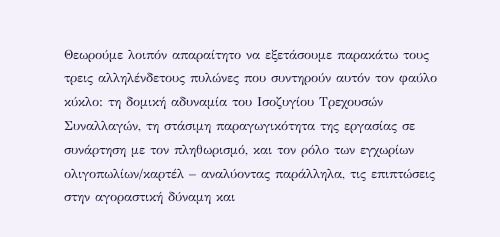Θεωρούμε λοιπόν απαραίτητο να εξετάσουμε παρακάτω τους τρεις αλληλένδετους πυλώνες που συντηρούν αυτόν τον φαύλο κύκλο: τη δομική αδυναμία του Ισοζυγίου Τρεχουσών Συναλλαγών, τη στάσιμη παραγωγικότητα της εργασίας σε συνάρτηση με τον πληθωρισμό, και τον ρόλο των εγχωρίων ολιγοπωλίων/καρτέλ – αναλύοντας παράλληλα, τις επιπτώσεις στην αγοραστική δύναμη και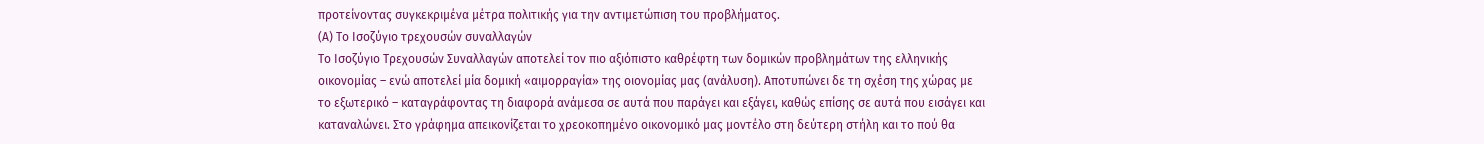προτείνοντας συγκεκριμένα μέτρα πολιτικής για την αντιμετώπιση του προβλήματος.
(Α) Το Ισοζύγιο τρεχουσών συναλλαγών
Το Ισοζύγιο Τρεχουσών Συναλλαγών αποτελεί τον πιο αξιόπιστο καθρέφτη των δομικών προβλημάτων της ελληνικής οικονομίας – ενώ αποτελεί μία δομική «αιμορραγία» της οιονομίας μας (ανάλυση). Αποτυπώνει δε τη σχέση της χώρας με το εξωτερικό – καταγράφοντας τη διαφορά ανάμεσα σε αυτά που παράγει και εξάγει, καθώς επίσης σε αυτά που εισάγει και καταναλώνει. Στο γράφημα απεικονίζεται το χρεοκοπημένο οικονομικό μας μοντέλο στη δεύτερη στήλη και το πού θα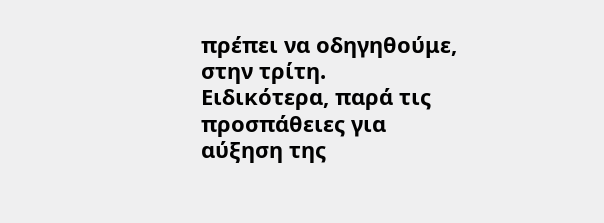πρέπει να οδηγηθούμε, στην τρίτη.
Ειδικότερα, παρά τις προσπάθειες για αύξηση της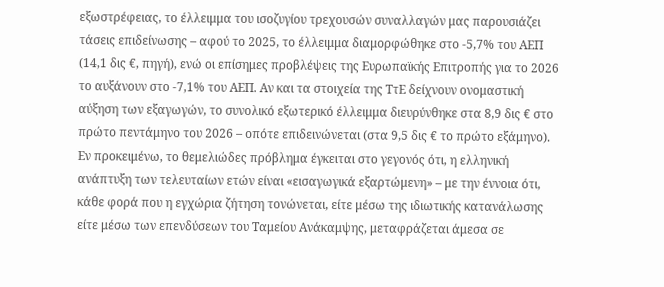εξωστρέφειας, το έλλειμμα του ισοζυγίου τρεχουσών συναλλαγών μας παρουσιάζει τάσεις επιδείνωσης – αφού το 2025, το έλλειμμα διαμορφώθηκε στο -5,7% του ΑΕΠ (14,1 δις €, πηγή), ενώ οι επίσημες προβλέψεις της Ευρωπαϊκής Επιτροπής για το 2026 το αυξάνουν στο -7,1% του ΑΕΠ. Αν και τα στοιχεία της ΤτΕ δείχνουν ονομαστική αύξηση των εξαγωγών, το συνολικό εξωτερικό έλλειμμα διευρύνθηκε στα 8,9 δις € στο πρώτο πεντάμηνο του 2026 – οπότε επιδεινώνεται (στα 9,5 δις € το πρώτο εξάμηνο).
Εν προκειμένω, το θεμελιώδες πρόβλημα έγκειται στο γεγονός ότι, η ελληνική ανάπτυξη των τελευταίων ετών είναι «εισαγωγικά εξαρτώμενη» – με την έννοια ότι, κάθε φορά που η εγχώρια ζήτηση τονώνεται, είτε μέσω της ιδιωτικής κατανάλωσης είτε μέσω των επενδύσεων του Ταμείου Ανάκαμψης, μεταφράζεται άμεσα σε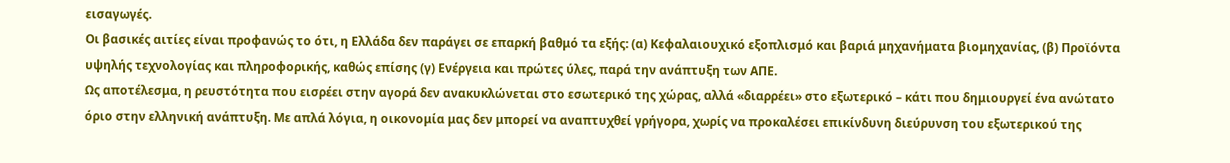εισαγωγές.
Οι βασικές αιτίες είναι προφανώς το ότι, η Ελλάδα δεν παράγει σε επαρκή βαθμό τα εξής: (α) Κεφαλαιουχικό εξοπλισμό και βαριά μηχανήματα βιομηχανίας, (β) Προϊόντα υψηλής τεχνολογίας και πληροφορικής, καθώς επίσης (γ) Ενέργεια και πρώτες ύλες, παρά την ανάπτυξη των ΑΠΕ.
Ως αποτέλεσμα, η ρευστότητα που εισρέει στην αγορά δεν ανακυκλώνεται στο εσωτερικό της χώρας, αλλά «διαρρέει» στο εξωτερικό – κάτι που δημιουργεί ένα ανώτατο όριο στην ελληνική ανάπτυξη. Με απλά λόγια, η οικονομία μας δεν μπορεί να αναπτυχθεί γρήγορα, χωρίς να προκαλέσει επικίνδυνη διεύρυνση του εξωτερικού της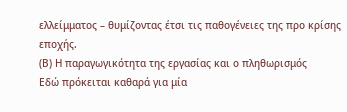ελλείμματος – θυμίζοντας έτσι τις παθογένειες της προ κρίσης εποχής.
(Β) Η παραγωγικότητα της εργασίας και ο πληθωρισμός
Εδώ πρόκειται καθαρά για μία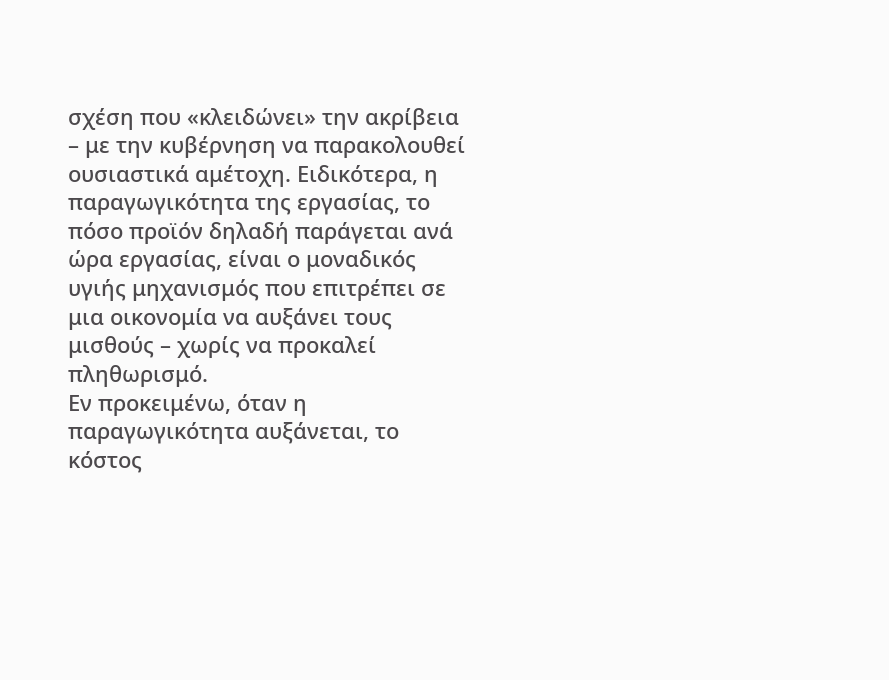σχέση που «κλειδώνει» την ακρίβεια – με την κυβέρνηση να παρακολουθεί ουσιαστικά αμέτοχη. Ειδικότερα, η παραγωγικότητα της εργασίας, το πόσο προϊόν δηλαδή παράγεται ανά ώρα εργασίας, είναι ο μοναδικός υγιής μηχανισμός που επιτρέπει σε μια οικονομία να αυξάνει τους μισθούς – χωρίς να προκαλεί πληθωρισμό.
Εν προκειμένω, όταν η παραγωγικότητα αυξάνεται, το κόστος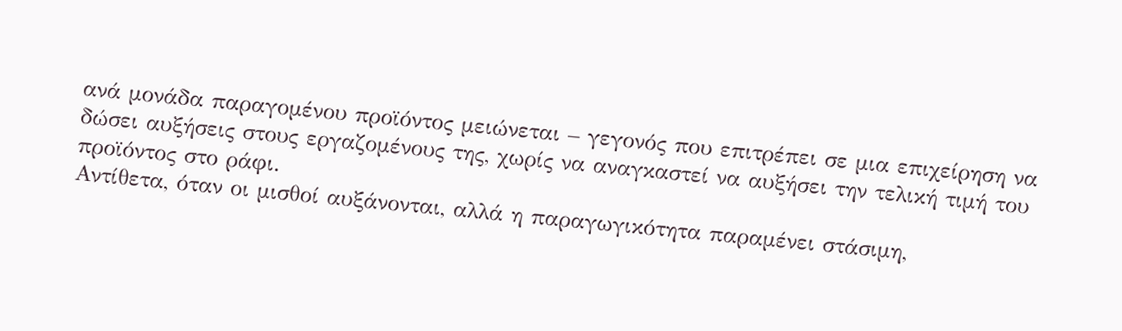ανά μονάδα παραγομένου προϊόντος μειώνεται – γεγονός που επιτρέπει σε μια επιχείρηση να δώσει αυξήσεις στους εργαζομένους της, χωρίς να αναγκαστεί να αυξήσει την τελική τιμή του προϊόντος στο ράφι.
Αντίθετα, όταν οι μισθοί αυξάνονται, αλλά η παραγωγικότητα παραμένει στάσιμη,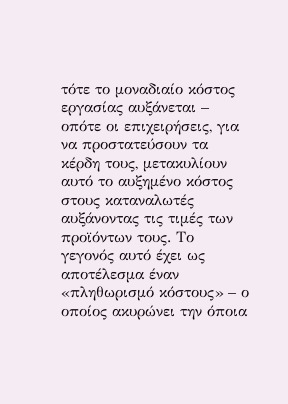τότε το μοναδιαίο κόστος εργασίας αυξάνεται – οπότε οι επιχειρήσεις, για να προστατεύσουν τα κέρδη τους, μετακυλίουν αυτό το αυξημένο κόστος στους καταναλωτές αυξάνοντας τις τιμές των προϊόντων τους. Το γεγονός αυτό έχει ως αποτέλεσμα έναν «πληθωρισμό κόστους» – ο οποίος ακυρώνει την όποια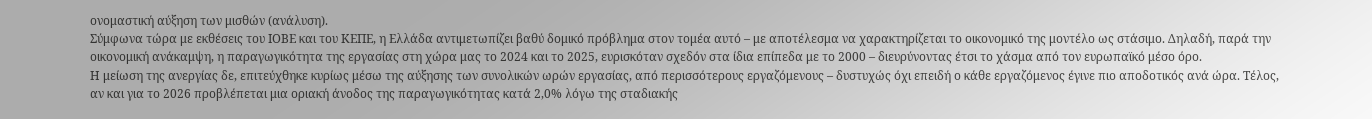ονομαστική αύξηση των μισθών (ανάλυση).
Σύμφωνα τώρα με εκθέσεις του ΙΟΒΕ και του ΚΕΠΕ, η Ελλάδα αντιμετωπίζει βαθύ δομικό πρόβλημα στον τομέα αυτό – με αποτέλεσμα να χαρακτηρίζεται το οικονομικό της μοντέλο ως στάσιμο. Δηλαδή, παρά την οικονομική ανάκαμψη, η παραγωγικότητα της εργασίας στη χώρα μας το 2024 και το 2025, ευρισκόταν σχεδόν στα ίδια επίπεδα με το 2000 – διευρύνοντας έτσι το χάσμα από τον ευρωπαϊκό μέσο όρο.
Η μείωση της ανεργίας δε, επιτεύχθηκε κυρίως μέσω της αύξησης των συνολικών ωρών εργασίας, από περισσότερους εργαζόμενους – δυστυχώς όχι επειδή ο κάθε εργαζόμενος έγινε πιο αποδοτικός ανά ώρα. Τέλος, αν και για το 2026 προβλέπεται μια οριακή άνοδος της παραγωγικότητας κατά 2,0% λόγω της σταδιακής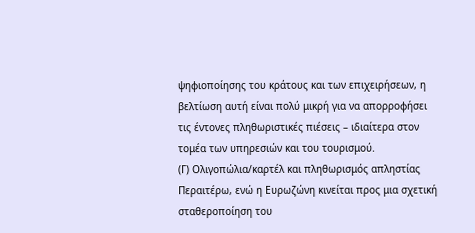ψηφιοποίησης του κράτους και των επιχειρήσεων, η βελτίωση αυτή είναι πολύ μικρή για να απορροφήσει τις έντονες πληθωριστικές πιέσεις – ιδιαίτερα στον τομέα των υπηρεσιών και του τουρισμού.
(Γ) Ολιγοπώλια/καρτέλ και πληθωρισμός απληστίας
Περαιτέρω, ενώ η Ευρωζώνη κινείται προς μια σχετική σταθεροποίηση του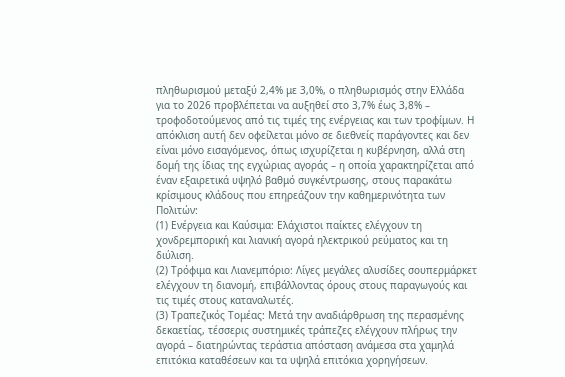πληθωρισμού μεταξύ 2,4% με 3,0%, ο πληθωρισμός στην Ελλάδα για το 2026 προβλέπεται να αυξηθεί στο 3,7% έως 3,8% – τροφοδοτούμενος από τις τιμές της ενέργειας και των τροφίμων. Η απόκλιση αυτή δεν οφείλεται μόνο σε διεθνείς παράγοντες και δεν είναι μόνο εισαγόμενος, όπως ισχυρίζεται η κυβέρνηση, αλλά στη δομή της ίδιας της εγχώριας αγοράς – η οποία χαρακτηρίζεται από έναν εξαιρετικά υψηλό βαθμό συγκέντρωσης, στους παρακάτω κρίσιμους κλάδους που επηρεάζουν την καθημερινότητα των Πολιτών:
(1) Ενέργεια και Καύσιμα: Ελάχιστοι παίκτες ελέγχουν τη χονδρεμπορική και λιανική αγορά ηλεκτρικού ρεύματος και τη διύλιση.
(2) Τρόφιμα και Λιανεμπόριο: Λίγες μεγάλες αλυσίδες σουπερμάρκετ ελέγχουν τη διανομή, επιβάλλοντας όρους στους παραγωγούς και τις τιμές στους καταναλωτές.
(3) Τραπεζικός Τομέας: Μετά την αναδιάρθρωση της περασμένης δεκαετίας, τέσσερις συστημικές τράπεζες ελέγχουν πλήρως την αγορά – διατηρώντας τεράστια απόσταση ανάμεσα στα χαμηλά επιτόκια καταθέσεων και τα υψηλά επιτόκια χορηγήσεων.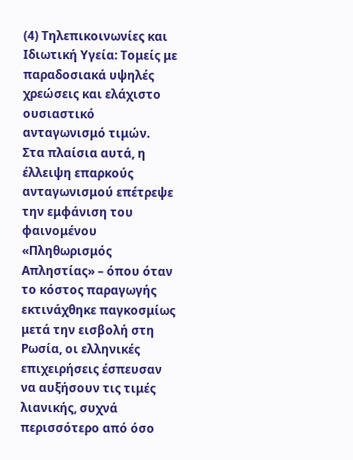(4) Τηλεπικοινωνίες και Ιδιωτική Υγεία: Τομείς με παραδοσιακά υψηλές χρεώσεις και ελάχιστο ουσιαστικό ανταγωνισμό τιμών.
Στα πλαίσια αυτά, η έλλειψη επαρκούς ανταγωνισμού επέτρεψε την εμφάνιση του φαινομένου «Πληθωρισμός Απληστίας» – όπου όταν το κόστος παραγωγής εκτινάχθηκε παγκοσμίως μετά την εισβολή στη Ρωσία, οι ελληνικές επιχειρήσεις έσπευσαν να αυξήσουν τις τιμές λιανικής, συχνά περισσότερο από όσο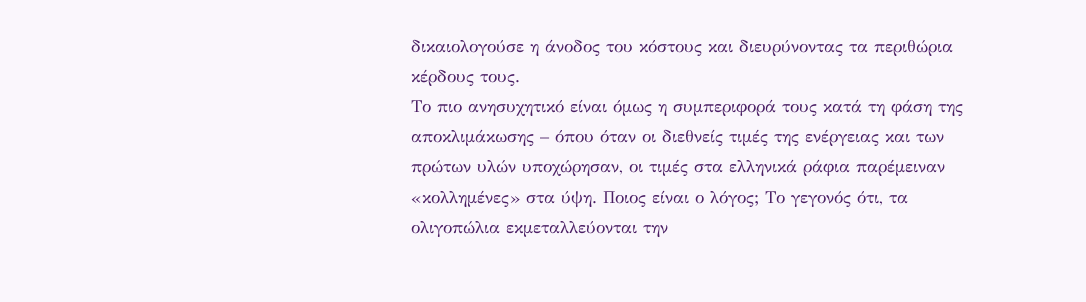δικαιολογούσε η άνοδος του κόστους και διευρύνοντας τα περιθώρια κέρδους τους.
Το πιο ανησυχητικό είναι όμως η συμπεριφορά τους κατά τη φάση της αποκλιμάκωσης – όπου όταν οι διεθνείς τιμές της ενέργειας και των πρώτων υλών υποχώρησαν, οι τιμές στα ελληνικά ράφια παρέμειναν «κολλημένες» στα ύψη. Ποιος είναι ο λόγος; Το γεγονός ότι, τα ολιγοπώλια εκμεταλλεύονται την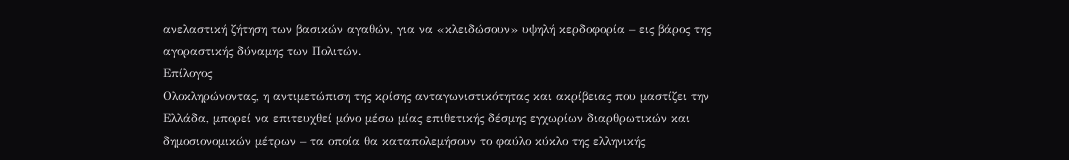ανελαστική ζήτηση των βασικών αγαθών, για να «κλειδώσουν» υψηλή κερδοφορία – εις βάρος της αγοραστικής δύναμης των Πολιτών.
Επίλογος
Ολοκληρώνοντας, η αντιμετώπιση της κρίσης ανταγωνιστικότητας και ακρίβειας που μαστίζει την Ελλάδα, μπορεί να επιτευχθεί μόνο μέσω μίας επιθετικής δέσμης εγχωρίων διαρθρωτικών και δημοσιονομικών μέτρων – τα οποία θα καταπολεμήσουν το φαύλο κύκλο της ελληνικής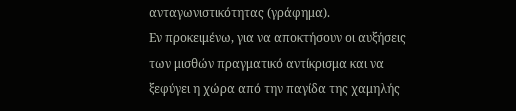ανταγωνιστικότητας (γράφημα).
Εν προκειμένω, για να αποκτήσουν οι αυξήσεις των μισθών πραγματικό αντίκρισμα και να ξεφύγει η χώρα από την παγίδα της χαμηλής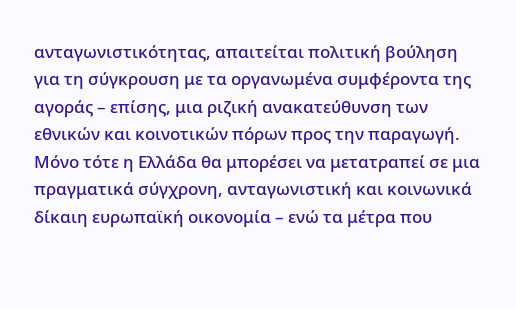ανταγωνιστικότητας, απαιτείται πολιτική βούληση για τη σύγκρουση με τα οργανωμένα συμφέροντα της αγοράς – επίσης, μια ριζική ανακατεύθυνση των εθνικών και κοινοτικών πόρων προς την παραγωγή. Μόνο τότε η Ελλάδα θα μπορέσει να μετατραπεί σε μια πραγματικά σύγχρονη, ανταγωνιστική και κοινωνικά δίκαιη ευρωπαϊκή οικονομία – ενώ τα μέτρα που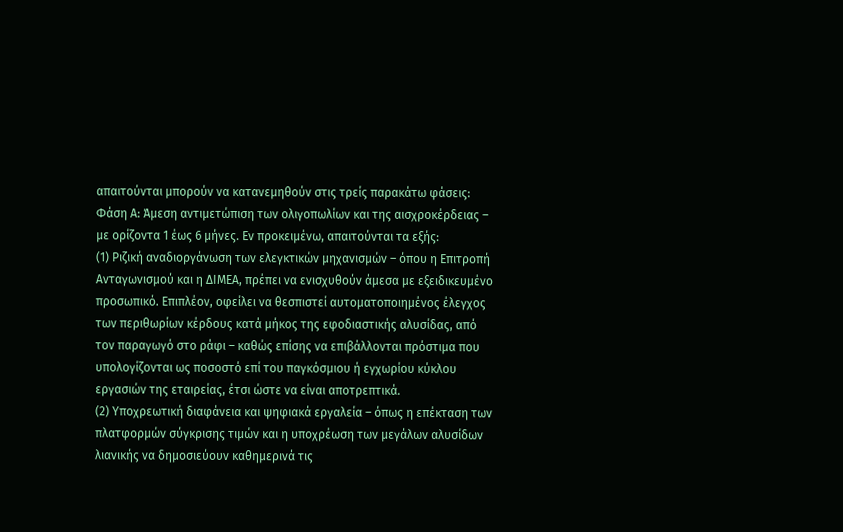απαιτούνται μπορούν να κατανεμηθούν στις τρείς παρακάτω φάσεις:
Φάση Α: Άμεση αντιμετώπιση των ολιγοπωλίων και της αισχροκέρδειας – με ορίζοντα 1 έως 6 μήνες. Εν προκειμένω, απαιτούνται τα εξής:
(1) Ριζική αναδιοργάνωση των ελεγκτικών μηχανισμών – όπου η Επιτροπή Ανταγωνισμού και η ΔΙΜΕΑ, πρέπει να ενισχυθούν άμεσα με εξειδικευμένο προσωπικό. Επιπλέον, οφείλει να θεσπιστεί αυτοματοποιημένος έλεγχος των περιθωρίων κέρδους κατά μήκος της εφοδιαστικής αλυσίδας, από τον παραγωγό στο ράφι – καθώς επίσης να επιβάλλονται πρόστιμα που υπολογίζονται ως ποσοστό επί του παγκόσμιου ή εγχωρίου κύκλου εργασιών της εταιρείας, έτσι ώστε να είναι αποτρεπτικά.
(2) Υποχρεωτική διαφάνεια και ψηφιακά εργαλεία – όπως η επέκταση των πλατφορμών σύγκρισης τιμών και η υποχρέωση των μεγάλων αλυσίδων λιανικής να δημοσιεύουν καθημερινά τις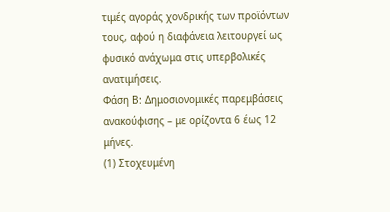τιμές αγοράς χονδρικής των προϊόντων τους, αφού η διαφάνεια λειτουργεί ως φυσικό ανάχωμα στις υπερβολικές ανατιμήσεις.
Φάση Β: Δημοσιονομικές παρεμβάσεις ανακούφισης – με ορίζοντα 6 έως 12 μήνες.
(1) Στοχευμένη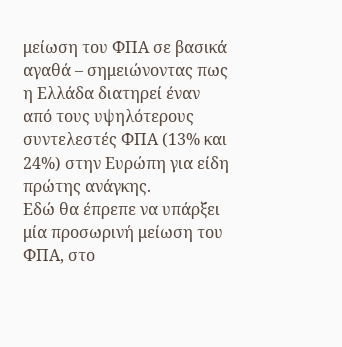μείωση του ΦΠΑ σε βασικά αγαθά – σημειώνοντας πως η Ελλάδα διατηρεί έναν από τους υψηλότερους συντελεστές ΦΠΑ (13% και 24%) στην Ευρώπη για είδη πρώτης ανάγκης.
Εδώ θα έπρεπε να υπάρξει μία προσωρινή μείωση του ΦΠΑ, στο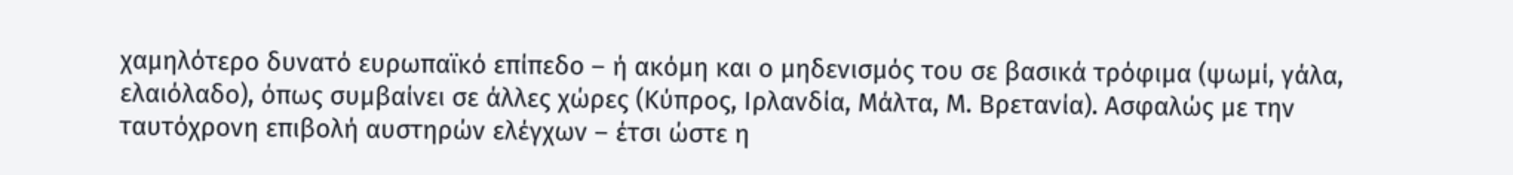χαμηλότερο δυνατό ευρωπαϊκό επίπεδο – ή ακόμη και ο μηδενισμός του σε βασικά τρόφιμα (ψωμί, γάλα, ελαιόλαδο), όπως συμβαίνει σε άλλες χώρες (Κύπρος, Ιρλανδία, Μάλτα, Μ. Βρετανία). Ασφαλώς με την ταυτόχρονη επιβολή αυστηρών ελέγχων – έτσι ώστε η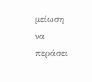μείωση να περάσει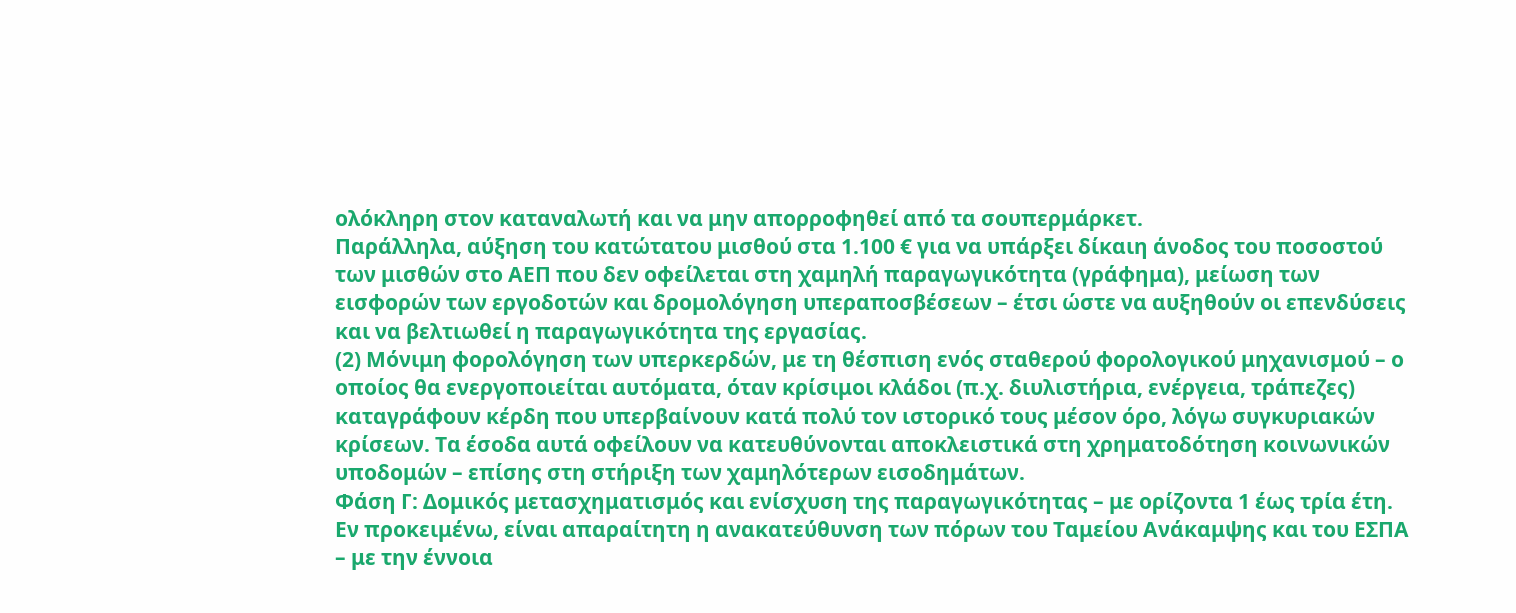ολόκληρη στον καταναλωτή και να μην απορροφηθεί από τα σουπερμάρκετ.
Παράλληλα, αύξηση του κατώτατου μισθού στα 1.100 € για να υπάρξει δίκαιη άνοδος του ποσοστού των μισθών στο ΑΕΠ που δεν οφείλεται στη χαμηλή παραγωγικότητα (γράφημα), μείωση των εισφορών των εργοδοτών και δρομολόγηση υπεραποσβέσεων – έτσι ώστε να αυξηθούν οι επενδύσεις και να βελτιωθεί η παραγωγικότητα της εργασίας.
(2) Μόνιμη φορολόγηση των υπερκερδών, με τη θέσπιση ενός σταθερού φορολογικού μηχανισμού – ο οποίος θα ενεργοποιείται αυτόματα, όταν κρίσιμοι κλάδοι (π.χ. διυλιστήρια, ενέργεια, τράπεζες) καταγράφουν κέρδη που υπερβαίνουν κατά πολύ τον ιστορικό τους μέσον όρο, λόγω συγκυριακών κρίσεων. Τα έσοδα αυτά οφείλουν να κατευθύνονται αποκλειστικά στη χρηματοδότηση κοινωνικών υποδομών – επίσης στη στήριξη των χαμηλότερων εισοδημάτων.
Φάση Γ: Δομικός μετασχηματισμός και ενίσχυση της παραγωγικότητας – με ορίζοντα 1 έως τρία έτη.
Εν προκειμένω, είναι απαραίτητη η ανακατεύθυνση των πόρων του Ταμείου Ανάκαμψης και του ΕΣΠΑ – με την έννοια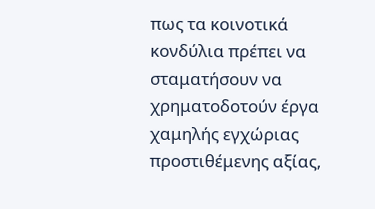πως τα κοινοτικά κονδύλια πρέπει να σταματήσουν να χρηματοδοτούν έργα χαμηλής εγχώριας προστιθέμενης αξίας,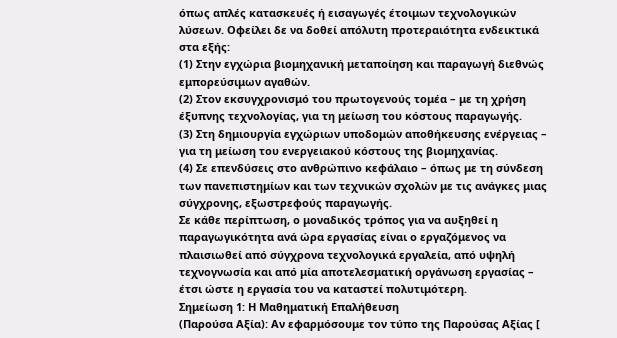όπως απλές κατασκευές ή εισαγωγές έτοιμων τεχνολογικών λύσεων. Οφείλει δε να δοθεί απόλυτη προτεραιότητα ενδεικτικά στα εξής:
(1) Στην εγχώρια βιομηχανική μεταποίηση και παραγωγή διεθνώς εμπορεύσιμων αγαθών.
(2) Στον εκσυγχρονισμό του πρωτογενούς τομέα – με τη χρήση έξυπνης τεχνολογίας, για τη μείωση του κόστους παραγωγής.
(3) Στη δημιουργία εγχώριων υποδομών αποθήκευσης ενέργειας – για τη μείωση του ενεργειακού κόστους της βιομηχανίας.
(4) Σε επενδύσεις στο ανθρώπινο κεφάλαιο – όπως με τη σύνδεση των πανεπιστημίων και των τεχνικών σχολών με τις ανάγκες μιας σύγχρονης, εξωστρεφούς παραγωγής.
Σε κάθε περίπτωση, ο μοναδικός τρόπος για να αυξηθεί η παραγωγικότητα ανά ώρα εργασίας είναι ο εργαζόμενος να πλαισιωθεί από σύγχρονα τεχνολογικά εργαλεία, από υψηλή τεχνογνωσία και από μία αποτελεσματική οργάνωση εργασίας – έτσι ώστε η εργασία του να καταστεί πολυτιμότερη.
Σημείωση 1: Η Μαθηματική Επαλήθευση
(Παρούσα Αξία): Αν εφαρμόσουμε τον τύπο της Παρούσας Αξίας [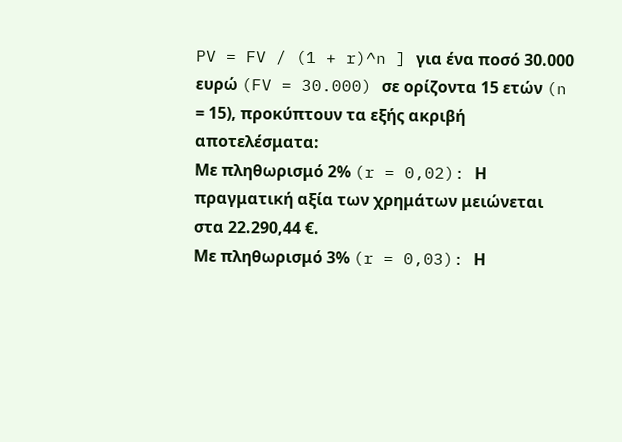PV = FV / (1 + r)^n ] για ένα ποσό 30.000 ευρώ (FV = 30.000) σε ορίζοντα 15 ετών (n = 15), προκύπτουν τα εξής ακριβή αποτελέσματα:
Με πληθωρισμό 2% (r = 0,02): Η πραγματική αξία των χρημάτων μειώνεται στα 22.290,44 €.
Με πληθωρισμό 3% (r = 0,03): Η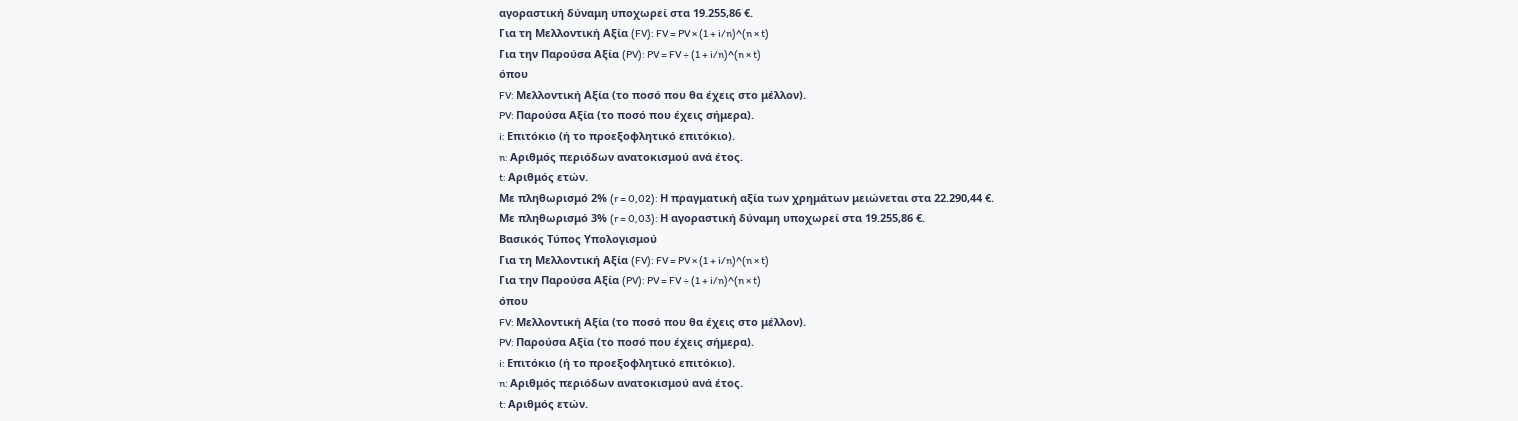αγοραστική δύναμη υποχωρεί στα 19.255,86 €.
Για τη Μελλοντική Αξία (FV): FV = PV × (1 + i/n)^(n × t)
Για την Παρούσα Αξία (PV): PV = FV ÷ (1 + i/n)^(n × t)
όπου
FV: Μελλοντική Αξία (το ποσό που θα έχεις στο μέλλον).
PV: Παρούσα Αξία (το ποσό που έχεις σήμερα).
i: Επιτόκιο (ή το προεξοφλητικό επιτόκιο).
n: Αριθμός περιόδων ανατοκισμού ανά έτος.
t: Αριθμός ετών.
Με πληθωρισμό 2% (r = 0,02): Η πραγματική αξία των χρημάτων μειώνεται στα 22.290,44 €.
Με πληθωρισμό 3% (r = 0,03): Η αγοραστική δύναμη υποχωρεί στα 19.255,86 €.
Βασικός Τύπος Υπολογισμού
Για τη Μελλοντική Αξία (FV): FV = PV × (1 + i/n)^(n × t)
Για την Παρούσα Αξία (PV): PV = FV ÷ (1 + i/n)^(n × t)
όπου
FV: Μελλοντική Αξία (το ποσό που θα έχεις στο μέλλον).
PV: Παρούσα Αξία (το ποσό που έχεις σήμερα).
i: Επιτόκιο (ή το προεξοφλητικό επιτόκιο).
n: Αριθμός περιόδων ανατοκισμού ανά έτος.
t: Αριθμός ετών.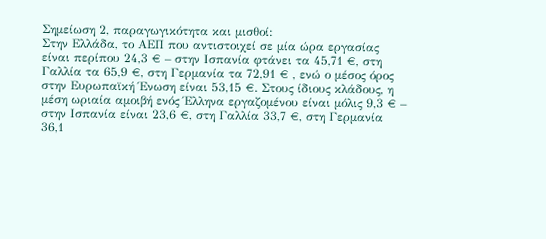Σημείωση 2, παραγωγικότητα και μισθοί:
Στην Ελλάδα, το ΑΕΠ που αντιστοιχεί σε μία ώρα εργασίας είναι περίπου 24,3 € – στην Ισπανία φτάνει τα 45,71 €, στη Γαλλία τα 65,9 €, στη Γερμανία τα 72,91 € , ενώ ο μέσος όρος στην Ευρωπαϊκή Ένωση είναι 53,15 €. Στους ίδιους κλάδους, η μέση ωριαία αμοιβή ενός Έλληνα εργαζομένου είναι μόλις 9,3 € – στην Ισπανία είναι 23,6 €, στη Γαλλία 33,7 €, στη Γερμανία 36,1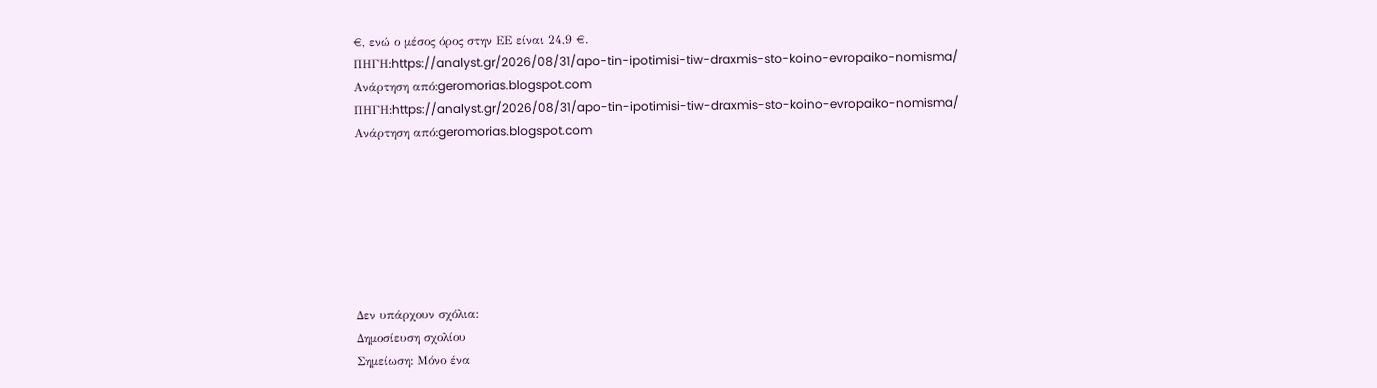€, ενώ ο μέσος όρος στην ΕΕ είναι 24,9 €.
ΠΗΓΗ:https://analyst.gr/2026/08/31/apo-tin-ipotimisi-tiw-draxmis-sto-koino-evropaiko-nomisma/
Ανάρτηση από:geromorias.blogspot.com
ΠΗΓΗ:https://analyst.gr/2026/08/31/apo-tin-ipotimisi-tiw-draxmis-sto-koino-evropaiko-nomisma/
Ανάρτηση από:geromorias.blogspot.com







Δεν υπάρχουν σχόλια:
Δημοσίευση σχολίου
Σημείωση: Μόνο ένα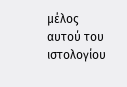μέλος αυτού του ιστολογίου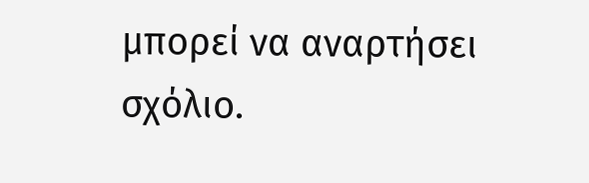μπορεί να αναρτήσει σχόλιο.